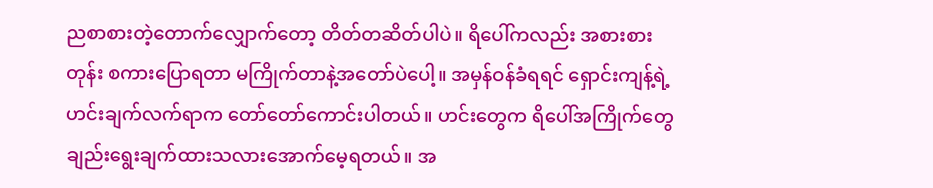ညစာစားတဲ့တောက်လျှောက်တော့ တိတ်တဆိတ်ပါပဲ။ ရိပေါ်ကလည်း အစားစားတုန်း စကားပြောရတာ မကြိုက်တာနဲ့အတော်ပဲပေါ့။ အမှန်ဝန်ခံရရင် ရှောင်းကျန့်ရဲ့ ဟင်းချက်လက်ရာက တော်တော်ကောင်းပါတယ်။ ဟင်းတွေက ရိပေါ်အကြိုက်တွေချည်းရွေးချက်ထားသလားအောက်မေ့ရတယ်။ အ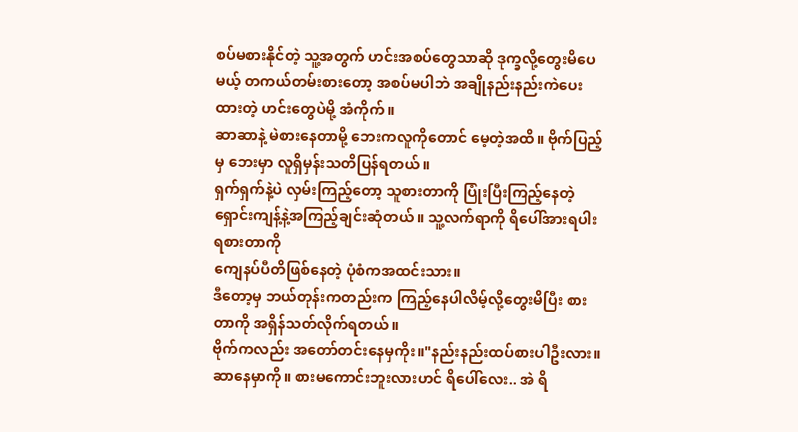စပ်မစားနိုင်တဲ့ သူ့အတွက် ဟင်းအစပ်တွေသာဆို ဒုက္ခလို့တွေးမိပေမယ့် တကယ်တမ်းစားတော့ အစပ်မပါဘဲ အချိုနည်းနည်းကဲပေးထားတဲ့ ဟင်းတွေပဲမို့ အံကိုက်။
ဆာဆာနဲ့ မဲစားနေတာမို့ ဘေးကလူကိုတောင် မေ့တဲ့အထိ။ ဗိုက်ပြည့်မှ ဘေးမှာ လူရှိမှန်းသတိပြန်ရတယ်။
ရှက်ရှက်နဲ့ပဲ လှမ်းကြည့်တော့ သူစားတာကို ပြုံးပြီးကြည့်နေတဲ့ ရှောင်းကျန့်နဲ့အကြည့်ချင်းဆုံတယ်။ သူ့လက်ရာကို ရိပေါ်အားရပါးရစားတာကို
ကျေနပ်ပီတိဖြစ်နေတဲ့ ပုံစံကအထင်းသား။
ဒီတော့မှ ဘယ်တုန်းကတည်းက ကြည့်နေပါလိမ့်လို့တွေးမိပြီး စားတာကို အရှိန်သတ်လိုက်ရတယ်။
ဗိုက်ကလည်း အတော်တင်းနေမှကိုး။"နည်းနည်းထပ်စားပါဦးလား။ ဆာနေမှာကို။ စားမကောင်းဘူးလားဟင် ရိပေါ်လေး.. အဲ ရိ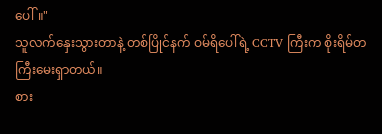ပေါ်။"
သူလက်နှေးသွားတာနဲ့ တစ်ပြိုင်နက် ဝမ်ရိပေါ်ရဲ့ CCTV ကြီးက စိုးရိမ်တကြီးမေးရှာတယ်။
စား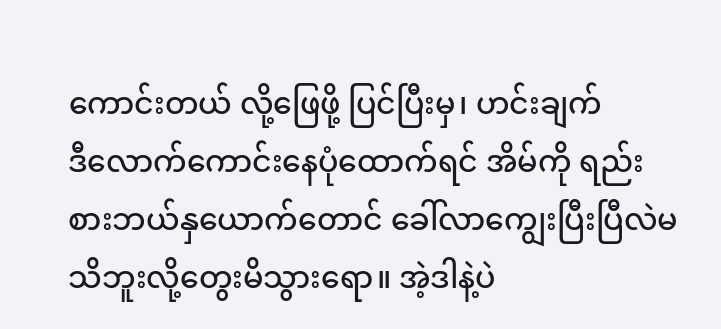ကောင်းတယ် လို့ဖြေဖို့ ပြင်ပြီးမှ၊ ဟင်းချက်
ဒီလောက်ကောင်းနေပုံထောက်ရင် အိမ်ကို ရည်းစားဘယ်နှယောက်တောင် ခေါ်လာကျွေးပြီးပြီလဲမသိဘူးလို့တွေးမိသွားရော။ အဲ့ဒါနဲ့ပဲ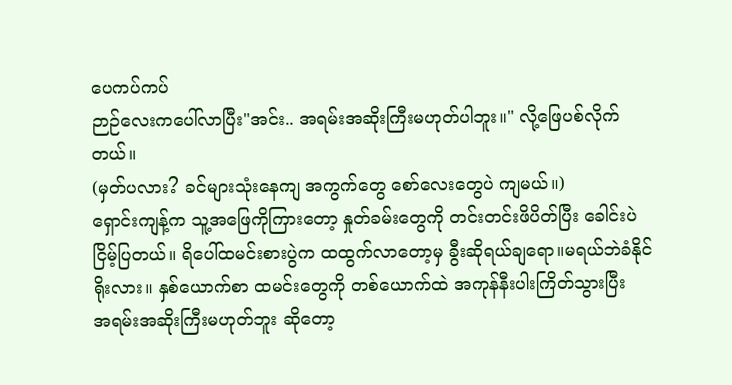ပေကပ်ကပ်
ဉာဉ်လေးကပေါ်လာပြီး"အင်း.. အရမ်းအဆိုးကြီးမဟုတ်ပါဘူး။" လို့ဖြေပစ်လိုက်တယ်။
(မှတ်ပလား? ခင်များသုံးနေကျ အကွက်တွေ စော်လေးတွေပဲ ကျမယ်။)
ရှောင်းကျန့်က သူ့အဖြေကိုကြားတော့ နှုတ်ခမ်းတွေကို တင်းတင်းဖိပိတ်ပြီး ခေါင်းပဲ
ငြိမ့်ပြတယ်။ ရိပေါ်ထမင်းစားပွဲက ထထွက်လာတော့မှ ခွီးဆိုရယ်ချရော။မရယ်ဘဲခံနိုင်ရိုးလား။ နှစ်ယောက်စာ ထမင်းတွေကို တစ်ယောက်ထဲ အကုန်နီးပါးကြိတ်သွားပြီး
အရမ်းအဆိုးကြီးမဟုတ်ဘူး ဆိုတော့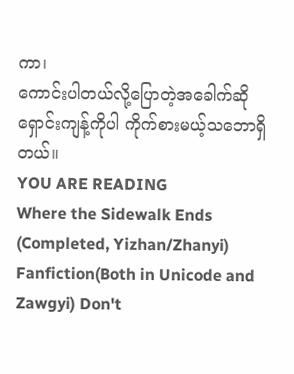ကာ၊
ကောင်းပါတယ်လို့ပြောတဲ့အခေါက်ဆို
ရှောင်းကျန့်ကိုပါ ကိုက်စားမယ့်သဘောရှိတယ်။
YOU ARE READING
Where the Sidewalk Ends (Completed, Yizhan/Zhanyi)
Fanfiction(Both in Unicode and Zawgyi) Don't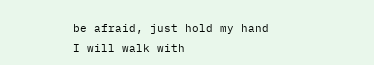be afraid, just hold my hand I will walk with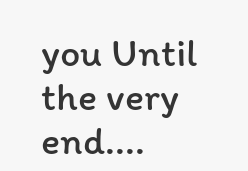you Until the very end....